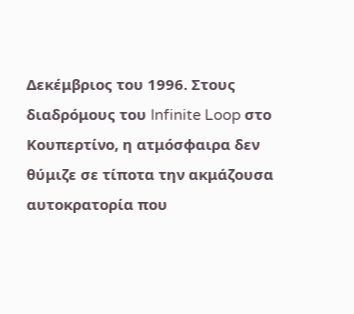Δεκέμβριος του 1996. Στους διαδρόμους του Infinite Loop στο Κουπερτίνο, η ατμόσφαιρα δεν θύμιζε σε τίποτα την ακμάζουσα αυτοκρατορία που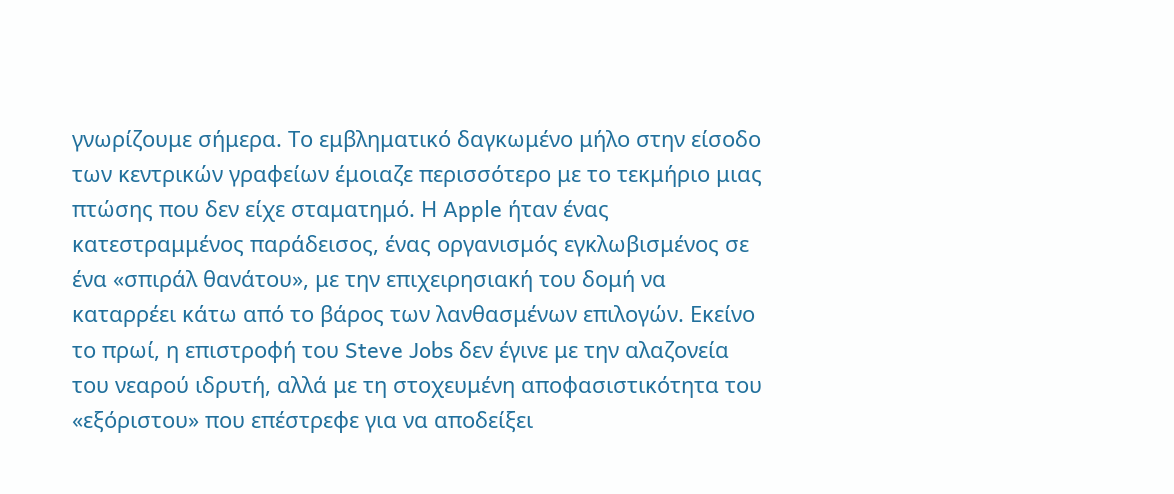γνωρίζουμε σήμερα. Το εμβληματικό δαγκωμένο μήλο στην είσοδο των κεντρικών γραφείων έμοιαζε περισσότερο με το τεκμήριο μιας πτώσης που δεν είχε σταματημό. Η Apple ήταν ένας κατεστραμμένος παράδεισος, ένας οργανισμός εγκλωβισμένος σε ένα «σπιράλ θανάτου», με την επιχειρησιακή του δομή να καταρρέει κάτω από το βάρος των λανθασμένων επιλογών. Εκείνο το πρωί, η επιστροφή του Steve Jobs δεν έγινε με την αλαζονεία του νεαρού ιδρυτή, αλλά με τη στοχευμένη αποφασιστικότητα του «εξόριστου» που επέστρεφε για να αποδείξει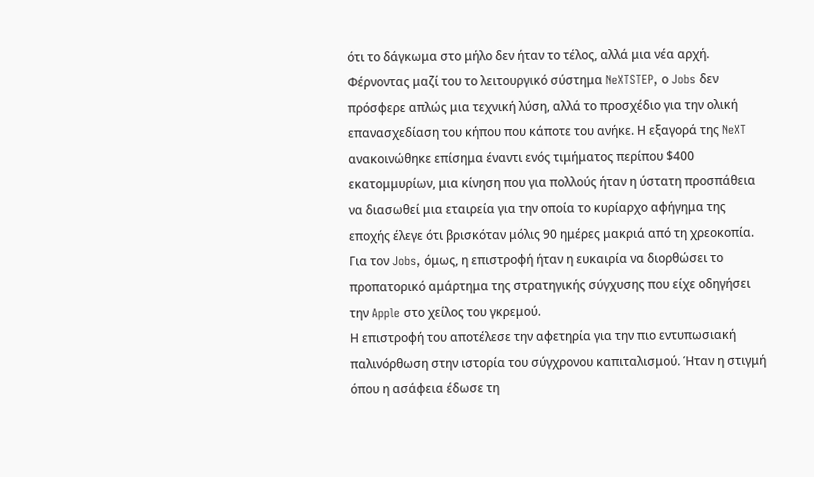ότι το δάγκωμα στο μήλο δεν ήταν το τέλος, αλλά μια νέα αρχή.
Φέρνοντας μαζί του το λειτουργικό σύστημα NeXTSTEP, ο Jobs δεν πρόσφερε απλώς μια τεχνική λύση, αλλά το προσχέδιο για την ολική επανασχεδίαση του κήπου που κάποτε του ανήκε. Η εξαγορά της NeXT ανακοινώθηκε επίσημα έναντι ενός τιμήματος περίπου $400 εκατομμυρίων, μια κίνηση που για πολλούς ήταν η ύστατη προσπάθεια να διασωθεί μια εταιρεία για την οποία το κυρίαρχο αφήγημα της εποχής έλεγε ότι βρισκόταν μόλις 90 ημέρες μακριά από τη χρεοκοπία. Για τον Jobs, όμως, η επιστροφή ήταν η ευκαιρία να διορθώσει το προπατορικό αμάρτημα της στρατηγικής σύγχυσης που είχε οδηγήσει την Apple στο χείλος του γκρεμού.
Η επιστροφή του αποτέλεσε την αφετηρία για την πιο εντυπωσιακή παλινόρθωση στην ιστορία του σύγχρονου καπιταλισμού. Ήταν η στιγμή όπου η ασάφεια έδωσε τη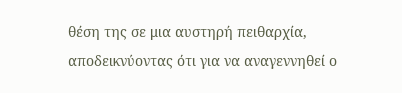θέση της σε μια αυστηρή πειθαρχία, αποδεικνύοντας ότι για να αναγεννηθεί ο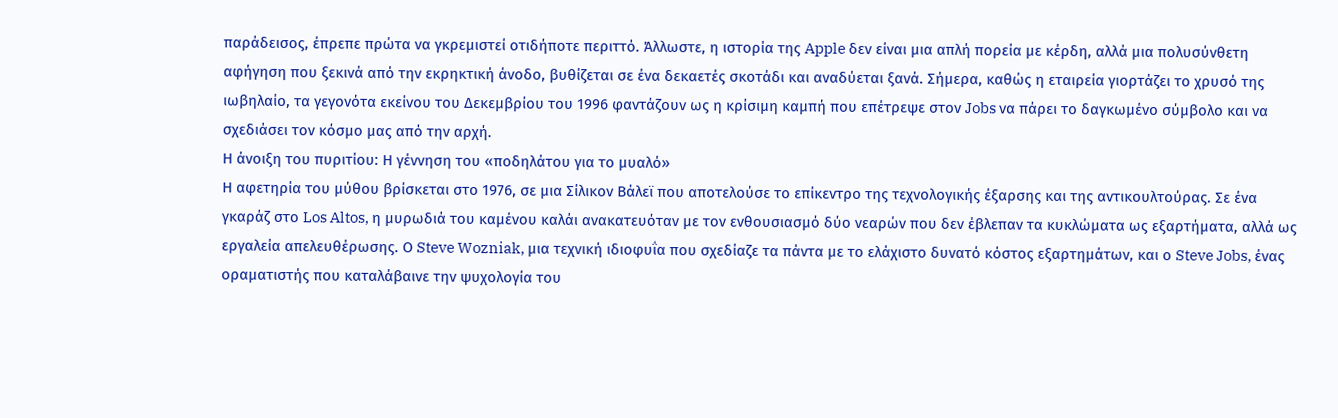παράδεισος, έπρεπε πρώτα να γκρεμιστεί οτιδήποτε περιττό. Άλλωστε, η ιστορία της Apple δεν είναι μια απλή πορεία με κέρδη, αλλά μια πολυσύνθετη αφήγηση που ξεκινά από την εκρηκτική άνοδο, βυθίζεται σε ένα δεκαετές σκοτάδι και αναδύεται ξανά. Σήμερα, καθώς η εταιρεία γιορτάζει το χρυσό της ιωβηλαίο, τα γεγονότα εκείνου του Δεκεμβρίου του 1996 φαντάζουν ως η κρίσιμη καμπή που επέτρεψε στον Jobs να πάρει το δαγκωμένο σύμβολο και να σχεδιάσει τον κόσμο μας από την αρχή.
Η άνοιξη του πυριτίου: Η γέννηση του «ποδηλάτου για το μυαλό»
Η αφετηρία του μύθου βρίσκεται στο 1976, σε μια Σίλικον Βάλεϊ που αποτελούσε το επίκεντρο της τεχνολογικής έξαρσης και της αντικουλτούρας. Σε ένα γκαράζ στο Los Altos, η μυρωδιά του καμένου καλάι ανακατευόταν με τον ενθουσιασμό δύο νεαρών που δεν έβλεπαν τα κυκλώματα ως εξαρτήματα, αλλά ως εργαλεία απελευθέρωσης. Ο Steve Wozniak, μια τεχνική ιδιοφυΐα που σχεδίαζε τα πάντα με το ελάχιστο δυνατό κόστος εξαρτημάτων, και ο Steve Jobs, ένας οραματιστής που καταλάβαινε την ψυχολογία του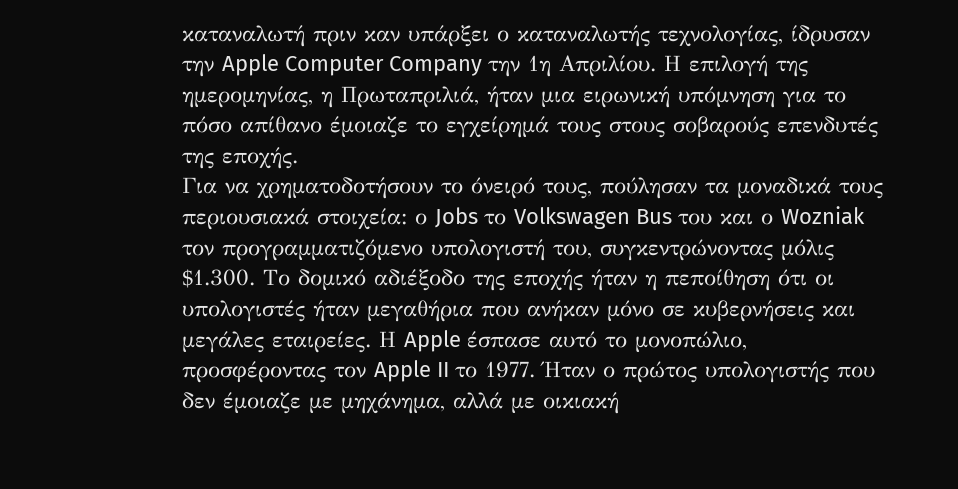καταναλωτή πριν καν υπάρξει ο καταναλωτής τεχνολογίας, ίδρυσαν την Apple Computer Company την 1η Απριλίου. Η επιλογή της ημερομηνίας, η Πρωταπριλιά, ήταν μια ειρωνική υπόμνηση για το πόσο απίθανο έμοιαζε το εγχείρημά τους στους σοβαρούς επενδυτές της εποχής.
Για να χρηματοδοτήσουν το όνειρό τους, πούλησαν τα μοναδικά τους περιουσιακά στοιχεία: ο Jobs το Volkswagen Bus του και ο Wozniak τον προγραμματιζόμενο υπολογιστή του, συγκεντρώνοντας μόλις $1.300. Το δομικό αδιέξοδο της εποχής ήταν η πεποίθηση ότι οι υπολογιστές ήταν μεγαθήρια που ανήκαν μόνο σε κυβερνήσεις και μεγάλες εταιρείες. Η Apple έσπασε αυτό το μονοπώλιο, προσφέροντας τον Apple II το 1977. Ήταν ο πρώτος υπολογιστής που δεν έμοιαζε με μηχάνημα, αλλά με οικιακή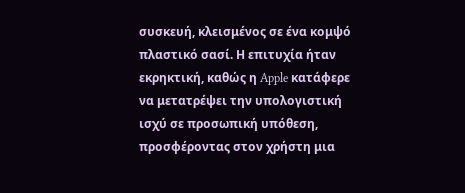συσκευή, κλεισμένος σε ένα κομψό πλαστικό σασί. Η επιτυχία ήταν εκρηκτική, καθώς η Apple κατάφερε να μετατρέψει την υπολογιστική ισχύ σε προσωπική υπόθεση, προσφέροντας στον χρήστη μια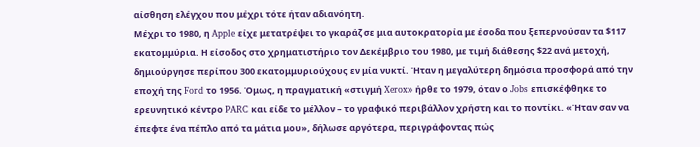αίσθηση ελέγχου που μέχρι τότε ήταν αδιανόητη.
Μέχρι το 1980, η Apple είχε μετατρέψει το γκαράζ σε μια αυτοκρατορία με έσοδα που ξεπερνούσαν τα $117 εκατομμύρια. Η είσοδος στο χρηματιστήριο τον Δεκέμβριο του 1980, με τιμή διάθεσης $22 ανά μετοχή, δημιούργησε περίπου 300 εκατομμυριούχους εν μία νυκτί. Ήταν η μεγαλύτερη δημόσια προσφορά από την εποχή της Ford το 1956. Όμως, η πραγματική «στιγμή Xerox» ήρθε το 1979, όταν ο Jobs επισκέφθηκε το ερευνητικό κέντρο PARC και είδε το μέλλον – το γραφικό περιβάλλον χρήστη και το ποντίκι. «Ήταν σαν να έπεφτε ένα πέπλο από τα μάτια μου», δήλωσε αργότερα, περιγράφοντας πώς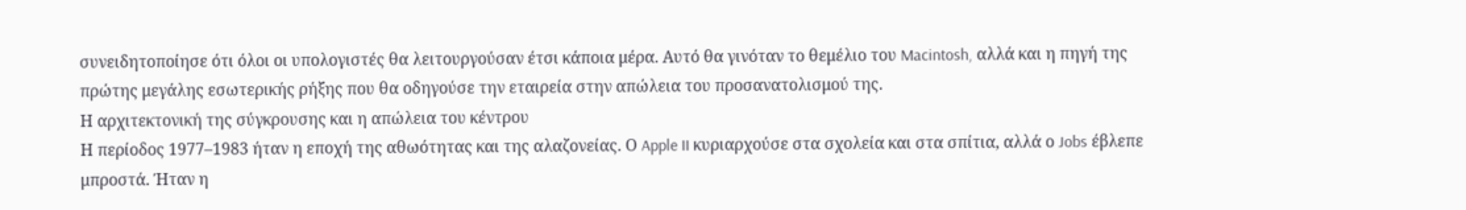συνειδητοποίησε ότι όλοι οι υπολογιστές θα λειτουργούσαν έτσι κάποια μέρα. Αυτό θα γινόταν το θεμέλιο του Macintosh, αλλά και η πηγή της πρώτης μεγάλης εσωτερικής ρήξης που θα οδηγούσε την εταιρεία στην απώλεια του προσανατολισμού της.
Η αρχιτεκτονική της σύγκρουσης και η απώλεια του κέντρου
Η περίοδος 1977–1983 ήταν η εποχή της αθωότητας και της αλαζονείας. Ο Apple II κυριαρχούσε στα σχολεία και στα σπίτια, αλλά ο Jobs έβλεπε μπροστά. Ήταν η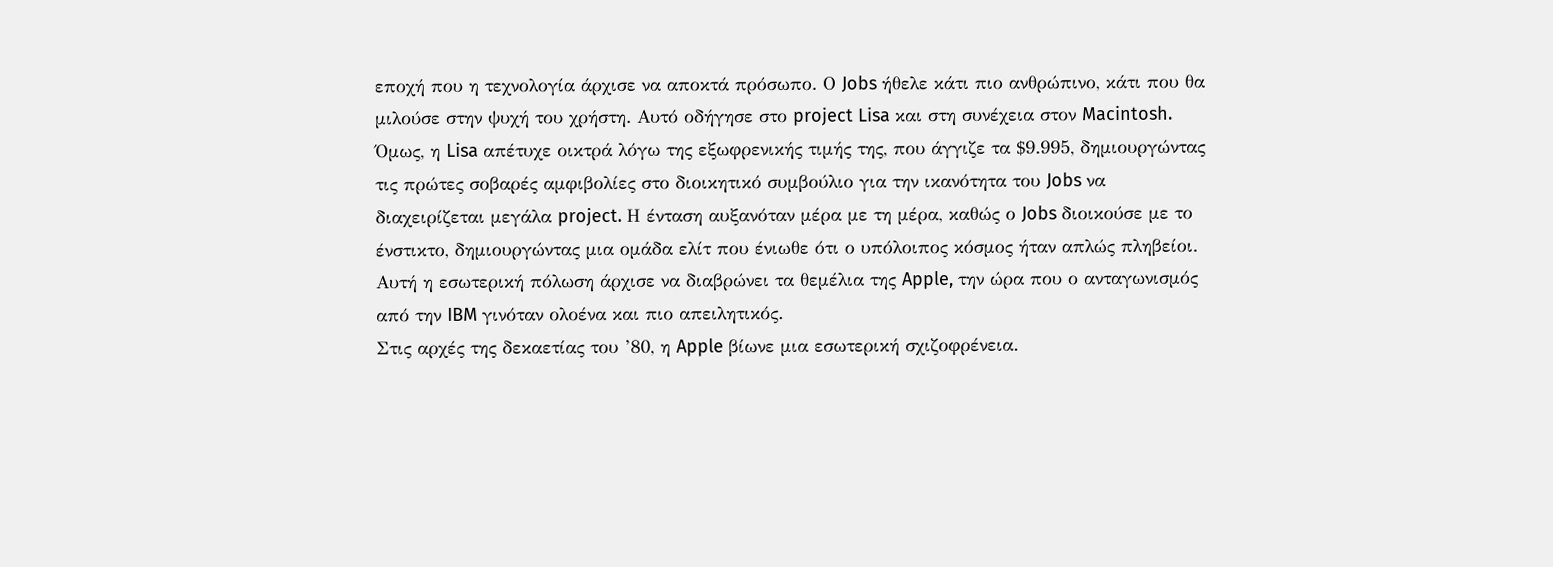εποχή που η τεχνολογία άρχισε να αποκτά πρόσωπο. Ο Jobs ήθελε κάτι πιο ανθρώπινο, κάτι που θα μιλούσε στην ψυχή του χρήστη. Αυτό οδήγησε στο project Lisa και στη συνέχεια στον Macintosh. Όμως, η Lisa απέτυχε οικτρά λόγω της εξωφρενικής τιμής της, που άγγιζε τα $9.995, δημιουργώντας τις πρώτες σοβαρές αμφιβολίες στο διοικητικό συμβούλιο για την ικανότητα του Jobs να διαχειρίζεται μεγάλα project. Η ένταση αυξανόταν μέρα με τη μέρα, καθώς ο Jobs διοικούσε με το ένστικτο, δημιουργώντας μια ομάδα ελίτ που ένιωθε ότι ο υπόλοιπος κόσμος ήταν απλώς πληβείοι. Αυτή η εσωτερική πόλωση άρχισε να διαβρώνει τα θεμέλια της Apple, την ώρα που ο ανταγωνισμός από την IBM γινόταν ολοένα και πιο απειλητικός.
Στις αρχές της δεκαετίας του ’80, η Apple βίωνε μια εσωτερική σχιζοφρένεια.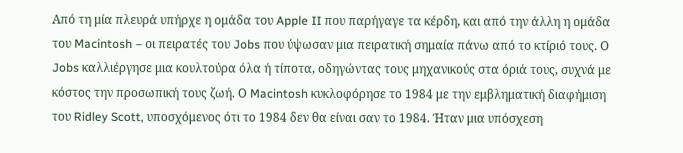Από τη μία πλευρά υπήρχε η ομάδα του Apple II που παρήγαγε τα κέρδη, και από την άλλη η ομάδα του Macintosh – οι πειρατές του Jobs που ύψωσαν μια πειρατική σημαία πάνω από το κτίριό τους. Ο Jobs καλλιέργησε μια κουλτούρα όλα ή τίποτα, οδηγώντας τους μηχανικούς στα όριά τους, συχνά με κόστος την προσωπική τους ζωή. Ο Macintosh κυκλοφόρησε το 1984 με την εμβληματική διαφήμιση του Ridley Scott, υποσχόμενος ότι το 1984 δεν θα είναι σαν το 1984. Ήταν μια υπόσχεση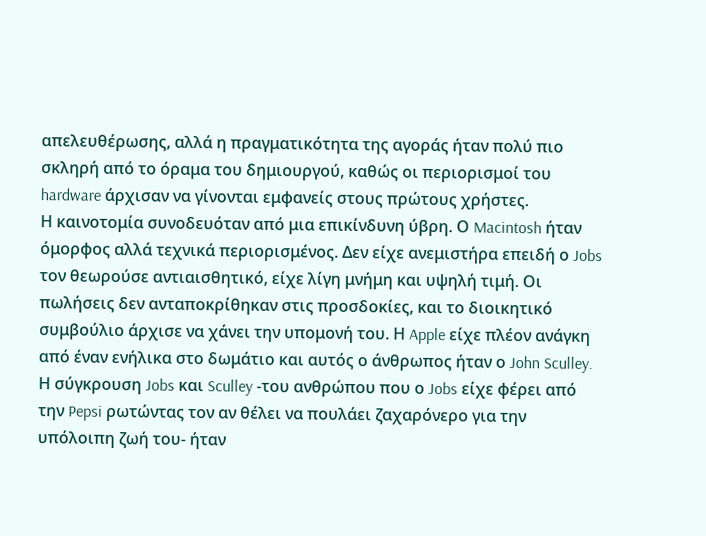απελευθέρωσης, αλλά η πραγματικότητα της αγοράς ήταν πολύ πιο σκληρή από το όραμα του δημιουργού, καθώς οι περιορισμοί του hardware άρχισαν να γίνονται εμφανείς στους πρώτους χρήστες.
Η καινοτομία συνοδευόταν από μια επικίνδυνη ύβρη. Ο Macintosh ήταν όμορφος αλλά τεχνικά περιορισμένος. Δεν είχε ανεμιστήρα επειδή ο Jobs τον θεωρούσε αντιαισθητικό, είχε λίγη μνήμη και υψηλή τιμή. Οι πωλήσεις δεν ανταποκρίθηκαν στις προσδοκίες, και το διοικητικό συμβούλιο άρχισε να χάνει την υπομονή του. Η Apple είχε πλέον ανάγκη από έναν ενήλικα στο δωμάτιο και αυτός ο άνθρωπος ήταν ο John Sculley. Η σύγκρουση Jobs και Sculley -του ανθρώπου που ο Jobs είχε φέρει από την Pepsi ρωτώντας τον αν θέλει να πουλάει ζαχαρόνερο για την υπόλοιπη ζωή του- ήταν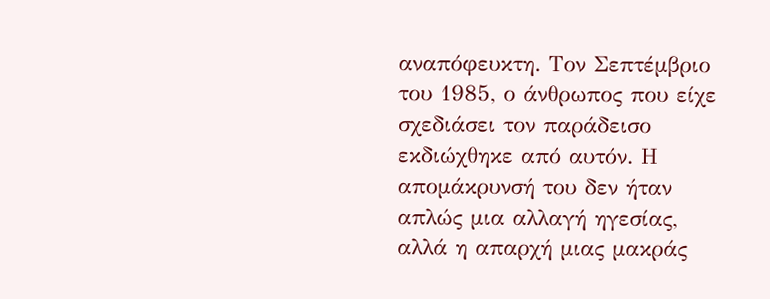αναπόφευκτη. Τον Σεπτέμβριο του 1985, ο άνθρωπος που είχε σχεδιάσει τον παράδεισο εκδιώχθηκε από αυτόν. Η απομάκρυνσή του δεν ήταν απλώς μια αλλαγή ηγεσίας, αλλά η απαρχή μιας μακράς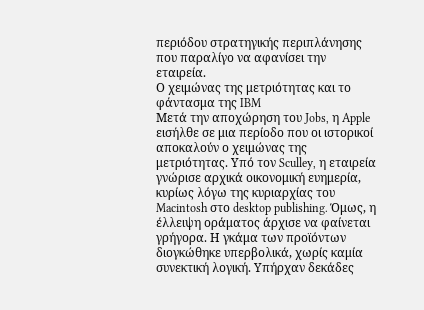περιόδου στρατηγικής περιπλάνησης που παραλίγο να αφανίσει την εταιρεία.
Ο χειμώνας της μετριότητας και το φάντασμα της IBM
Μετά την αποχώρηση του Jobs, η Apple εισήλθε σε μια περίοδο που οι ιστορικοί αποκαλούν ο χειμώνας της μετριότητας. Υπό τον Sculley, η εταιρεία γνώρισε αρχικά οικονομική ευημερία, κυρίως λόγω της κυριαρχίας του Macintosh στο desktop publishing. Όμως, η έλλειψη οράματος άρχισε να φαίνεται γρήγορα. Η γκάμα των προϊόντων διογκώθηκε υπερβολικά, χωρίς καμία συνεκτική λογική. Υπήρχαν δεκάδες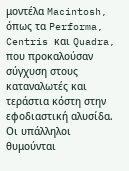μοντέλα Macintosh, όπως τα Performa, Centris και Quadra, που προκαλούσαν σύγχυση στους καταναλωτές και τεράστια κόστη στην εφοδιαστική αλυσίδα. Οι υπάλληλοι θυμούνται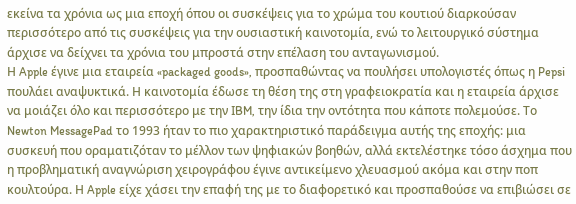εκείνα τα χρόνια ως μια εποχή όπου οι συσκέψεις για το χρώμα του κουτιού διαρκούσαν περισσότερο από τις συσκέψεις για την ουσιαστική καινοτομία, ενώ το λειτουργικό σύστημα άρχισε να δείχνει τα χρόνια του μπροστά στην επέλαση του ανταγωνισμού.
Η Apple έγινε μια εταιρεία «packaged goods», προσπαθώντας να πουλήσει υπολογιστές όπως η Pepsi πουλάει αναψυκτικά. Η καινοτομία έδωσε τη θέση της στη γραφειοκρατία και η εταιρεία άρχισε να μοιάζει όλο και περισσότερο με την IBM, την ίδια την οντότητα που κάποτε πολεμούσε. Το Newton MessagePad το 1993 ήταν το πιο χαρακτηριστικό παράδειγμα αυτής της εποχής: μια συσκευή που οραματιζόταν το μέλλον των ψηφιακών βοηθών, αλλά εκτελέστηκε τόσο άσχημα που η προβληματική αναγνώριση χειρογράφου έγινε αντικείμενο χλευασμού ακόμα και στην ποπ κουλτούρα. Η Apple είχε χάσει την επαφή της με το διαφορετικό και προσπαθούσε να επιβιώσει σε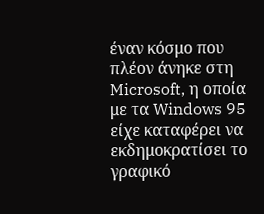έναν κόσμο που πλέον άνηκε στη Microsoft, η οποία με τα Windows 95 είχε καταφέρει να εκδημοκρατίσει το γραφικό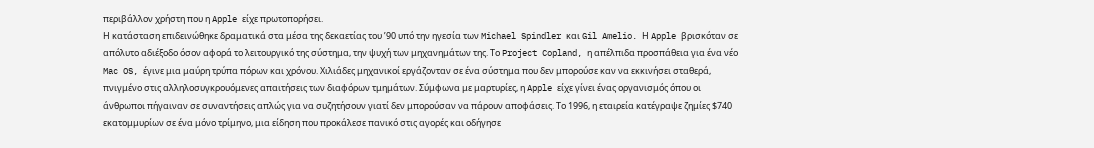περιβάλλον χρήστη που η Apple είχε πρωτοπορήσει.
Η κατάσταση επιδεινώθηκε δραματικά στα μέσα της δεκαετίας του ’90 υπό την ηγεσία των Michael Spindler και Gil Amelio. Η Apple βρισκόταν σε απόλυτο αδιέξοδο όσον αφορά το λειτουργικό της σύστημα, την ψυχή των μηχανημάτων της. Το Project Copland, η απέλπιδα προσπάθεια για ένα νέο Mac OS, έγινε μια μαύρη τρύπα πόρων και χρόνου. Χιλιάδες μηχανικοί εργάζονταν σε ένα σύστημα που δεν μπορούσε καν να εκκινήσει σταθερά, πνιγμένο στις αλληλοσυγκρουόμενες απαιτήσεις των διαφόρων τμημάτων. Σύμφωνα με μαρτυρίες, η Apple είχε γίνει ένας οργανισμός όπου οι άνθρωποι πήγαιναν σε συναντήσεις απλώς για να συζητήσουν γιατί δεν μπορούσαν να πάρουν αποφάσεις. Το 1996, η εταιρεία κατέγραψε ζημίες $740 εκατομμυρίων σε ένα μόνο τρίμηνο, μια είδηση που προκάλεσε πανικό στις αγορές και οδήγησε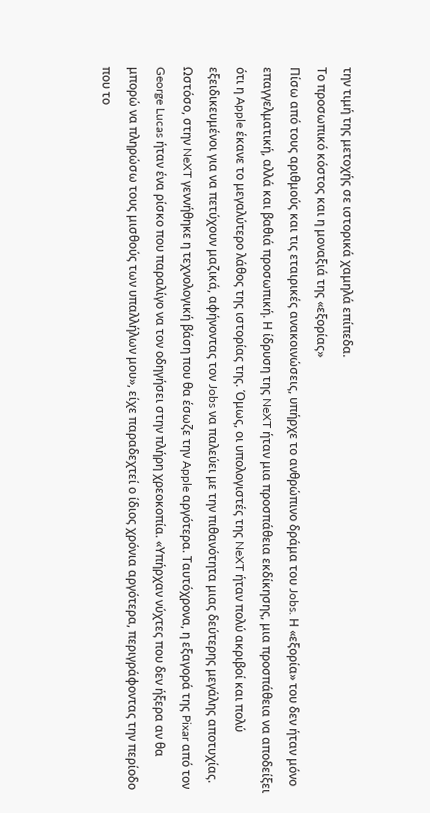την τιμή της μετοχής σε ιστορικά χαμηλά επίπεδα.
Το προσωπικό κόστος και η μοναξιά της «εξορίας»
Πίσω από τους αριθμούς και τις εταιρικές ανακοινώσεις, υπήρχε το ανθρώπινο δράμα του Jobs. Η «εξορία» του δεν ήταν μόνο επαγγελματική, αλλά και βαθιά προσωπική. Η ίδρυση της NeXT ήταν μια προσπάθεια εκδίκησης, μια προσπάθεια να αποδείξει ότι η Apple έκανε το μεγαλύτερο λάθος της ιστορίας της. Όμως, οι υπολογιστές της NeXT ήταν πολύ ακριβοί και πολύ εξειδικευμένοι για να πετύχουν μαζικά, αφήνοντας τον Jobs να παλεύει με την πιθανότητα μιας δεύτερης μεγάλης αποτυχίας. Ωστόσο, στην NeXT γεννήθηκε η τεχνολογική βάση που θα έσωζε την Apple αργότερα. Ταυτόχρονα, η εξαγορά της Pixar από τον George Lucas ήταν ένα ρίσκο που παραλίγο να τον οδηγήσει στην πλήρη χρεοκοπία. «Υπήρχαν νύχτες που δεν ήξερα αν θα μπορώ να πληρώσω τους μισθούς των υπαλλήλων μου», είχε παραδεχτεί ο ίδιος χρόνια αργότερα, περιγράφοντας την περίοδο που το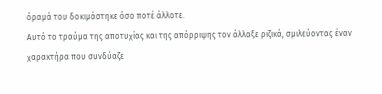όραμά του δοκιμάστηκε όσο ποτέ άλλοτε.
Αυτό το τραύμα της αποτυχίας και της απόρριψης τον άλλαξε ριζικά, σμιλεύοντας έναν χαρακτήρα που συνδύαζε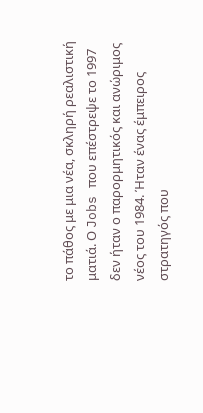το πάθος με μια νέα, σκληρή ρεαλιστική ματιά. Ο Jobs που επέστρεψε το 1997 δεν ήταν ο παρορμητικός και ανώριμος νέος του 1984. Ήταν ένας έμπειρος στρατηγός που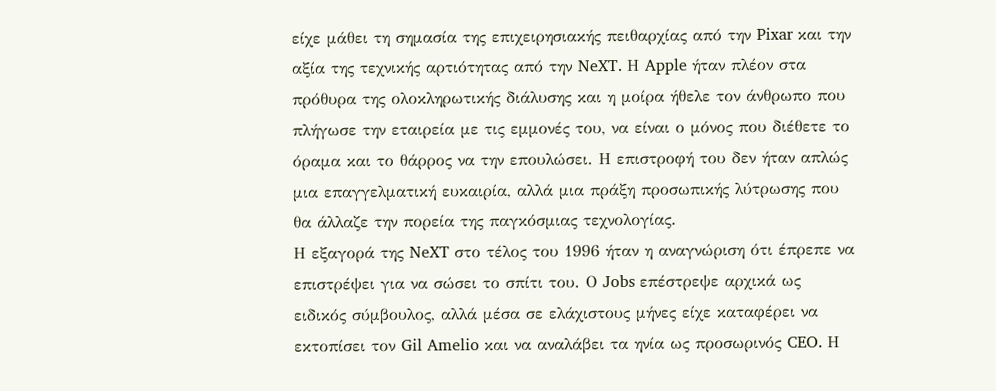είχε μάθει τη σημασία της επιχειρησιακής πειθαρχίας από την Pixar και την αξία της τεχνικής αρτιότητας από την NeXT. Η Apple ήταν πλέον στα πρόθυρα της ολοκληρωτικής διάλυσης και η μοίρα ήθελε τον άνθρωπο που πλήγωσε την εταιρεία με τις εμμονές του, να είναι ο μόνος που διέθετε το όραμα και το θάρρος να την επουλώσει. Η επιστροφή του δεν ήταν απλώς μια επαγγελματική ευκαιρία, αλλά μια πράξη προσωπικής λύτρωσης που θα άλλαζε την πορεία της παγκόσμιας τεχνολογίας.
Η εξαγορά της NeXT στο τέλος του 1996 ήταν η αναγνώριση ότι έπρεπε να επιστρέψει για να σώσει το σπίτι του. Ο Jobs επέστρεψε αρχικά ως ειδικός σύμβουλος, αλλά μέσα σε ελάχιστους μήνες είχε καταφέρει να εκτοπίσει τον Gil Amelio και να αναλάβει τα ηνία ως προσωρινός CEO. Η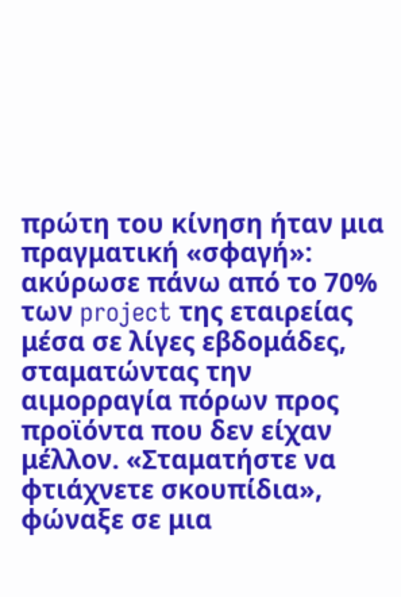πρώτη του κίνηση ήταν μια πραγματική «σφαγή»: ακύρωσε πάνω από το 70% των project της εταιρείας μέσα σε λίγες εβδομάδες, σταματώντας την αιμορραγία πόρων προς προϊόντα που δεν είχαν μέλλον. «Σταματήστε να φτιάχνετε σκουπίδια», φώναξε σε μια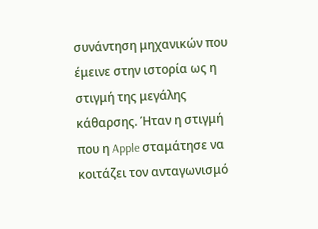συνάντηση μηχανικών που έμεινε στην ιστορία ως η στιγμή της μεγάλης κάθαρσης. Ήταν η στιγμή που η Apple σταμάτησε να κοιτάζει τον ανταγωνισμό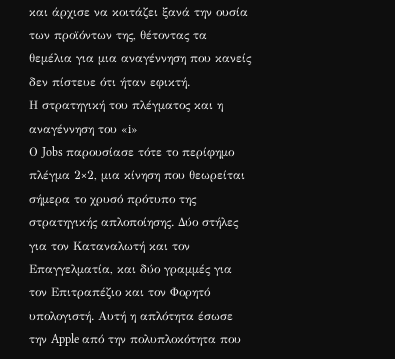και άρχισε να κοιτάζει ξανά την ουσία των προϊόντων της, θέτοντας τα θεμέλια για μια αναγέννηση που κανείς δεν πίστευε ότι ήταν εφικτή.
Η στρατηγική του πλέγματος και η αναγέννηση του «i»
Ο Jobs παρουσίασε τότε το περίφημο πλέγμα 2×2, μια κίνηση που θεωρείται σήμερα το χρυσό πρότυπο της στρατηγικής απλοποίησης. Δύο στήλες για τον Καταναλωτή και τον Επαγγελματία, και δύο γραμμές για τον Επιτραπέζιο και τον Φορητό υπολογιστή. Αυτή η απλότητα έσωσε την Apple από την πολυπλοκότητα που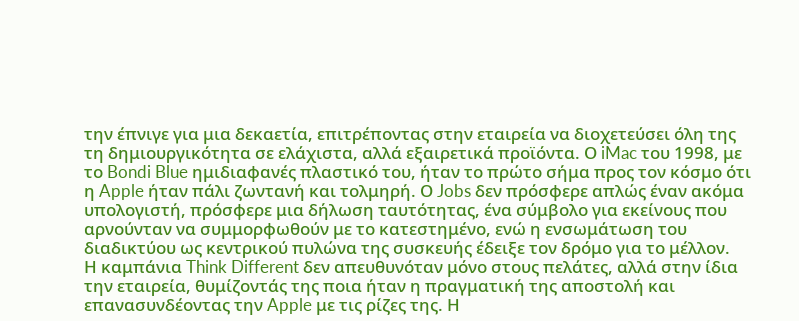την έπνιγε για μια δεκαετία, επιτρέποντας στην εταιρεία να διοχετεύσει όλη της τη δημιουργικότητα σε ελάχιστα, αλλά εξαιρετικά προϊόντα. Ο iMac του 1998, με το Bondi Blue ημιδιαφανές πλαστικό του, ήταν το πρώτο σήμα προς τον κόσμο ότι η Apple ήταν πάλι ζωντανή και τολμηρή. Ο Jobs δεν πρόσφερε απλώς έναν ακόμα υπολογιστή, πρόσφερε μια δήλωση ταυτότητας, ένα σύμβολο για εκείνους που αρνούνταν να συμμορφωθούν με το κατεστημένο, ενώ η ενσωμάτωση του διαδικτύου ως κεντρικού πυλώνα της συσκευής έδειξε τον δρόμο για το μέλλον.
Η καμπάνια Think Different δεν απευθυνόταν μόνο στους πελάτες, αλλά στην ίδια την εταιρεία, θυμίζοντάς της ποια ήταν η πραγματική της αποστολή και επανασυνδέοντας την Apple με τις ρίζες της. Η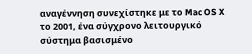αναγέννηση συνεχίστηκε με το Mac OS X το 2001, ένα σύγχρονο λειτουργικό σύστημα βασισμένο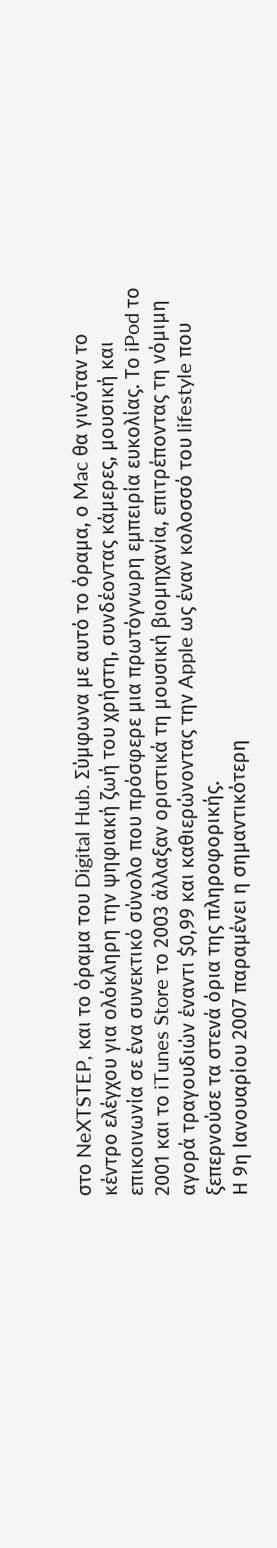στο NeXTSTEP, και το όραμα του Digital Hub. Σύμφωνα με αυτό το όραμα, ο Mac θα γινόταν το κέντρο ελέγχου για ολόκληρη την ψηφιακή ζωή του χρήστη, συνδέοντας κάμερες, μουσική και επικοινωνία σε ένα συνεκτικό σύνολο που πρόσφερε μια πρωτόγνωρη εμπειρία ευκολίας. Το iPod το 2001 και το iTunes Store το 2003 άλλαξαν οριστικά τη μουσική βιομηχανία, επιτρέποντας τη νόμιμη αγορά τραγουδιών έναντι $0,99 και καθιερώνοντας την Apple ως έναν κολοσσό του lifestyle που ξεπερνούσε τα στενά όρια της πληροφορικής.
Η 9η Ιανουαρίου 2007 παραμένει η σημαντικότερη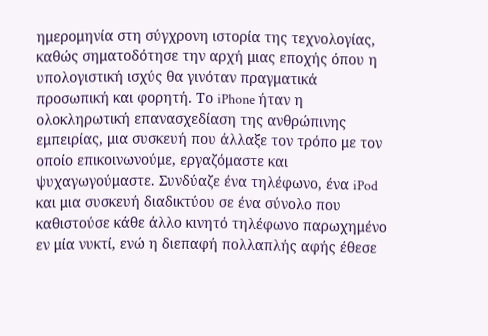ημερομηνία στη σύγχρονη ιστορία της τεχνολογίας, καθώς σηματοδότησε την αρχή μιας εποχής όπου η υπολογιστική ισχύς θα γινόταν πραγματικά προσωπική και φορητή. Το iPhone ήταν η ολοκληρωτική επανασχεδίαση της ανθρώπινης εμπειρίας, μια συσκευή που άλλαξε τον τρόπο με τον οποίο επικοινωνούμε, εργαζόμαστε και ψυχαγωγούμαστε. Συνδύαζε ένα τηλέφωνο, ένα iPod και μια συσκευή διαδικτύου σε ένα σύνολο που καθιστούσε κάθε άλλο κινητό τηλέφωνο παρωχημένο εν μία νυκτί, ενώ η διεπαφή πολλαπλής αφής έθεσε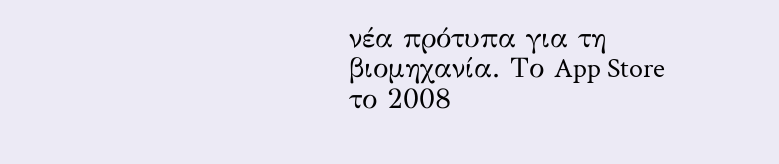νέα πρότυπα για τη βιομηχανία. Το App Store το 2008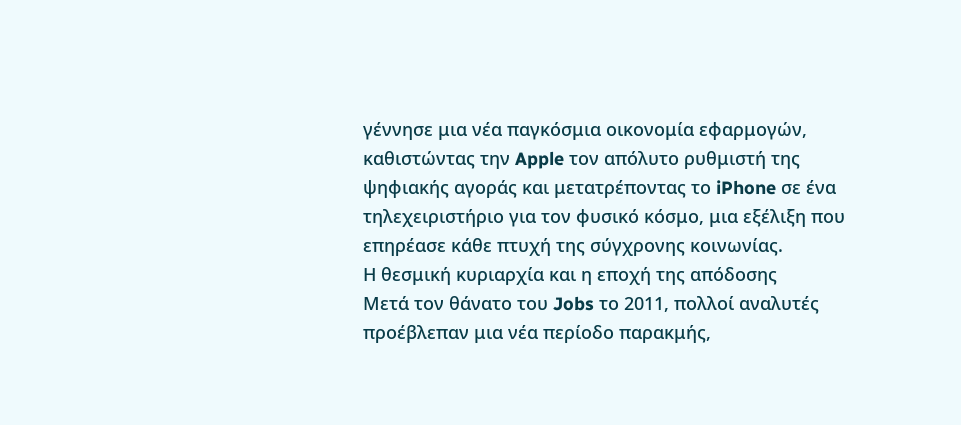γέννησε μια νέα παγκόσμια οικονομία εφαρμογών, καθιστώντας την Apple τον απόλυτο ρυθμιστή της ψηφιακής αγοράς και μετατρέποντας το iPhone σε ένα τηλεχειριστήριο για τον φυσικό κόσμο, μια εξέλιξη που επηρέασε κάθε πτυχή της σύγχρονης κοινωνίας.
Η θεσμική κυριαρχία και η εποχή της απόδοσης
Μετά τον θάνατο του Jobs το 2011, πολλοί αναλυτές προέβλεπαν μια νέα περίοδο παρακμής,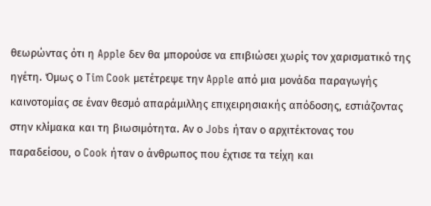θεωρώντας ότι η Apple δεν θα μπορούσε να επιβιώσει χωρίς τον χαρισματικό της ηγέτη. Όμως ο Tim Cook μετέτρεψε την Apple από μια μονάδα παραγωγής καινοτομίας σε έναν θεσμό απαράμιλλης επιχειρησιακής απόδοσης, εστιάζοντας στην κλίμακα και τη βιωσιμότητα. Αν ο Jobs ήταν ο αρχιτέκτονας του παραδείσου, ο Cook ήταν ο άνθρωπος που έχτισε τα τείχη και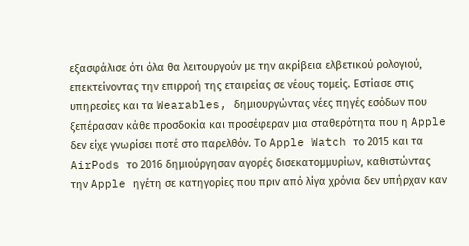εξασφάλισε ότι όλα θα λειτουργούν με την ακρίβεια ελβετικού ρολογιού, επεκτείνοντας την επιρροή της εταιρείας σε νέους τομείς. Εστίασε στις υπηρεσίες και τα Wearables, δημιουργώντας νέες πηγές εσόδων που ξεπέρασαν κάθε προσδοκία και προσέφεραν μια σταθερότητα που η Apple δεν είχε γνωρίσει ποτέ στο παρελθόν. Το Apple Watch το 2015 και τα AirPods το 2016 δημιούργησαν αγορές δισεκατομμυρίων, καθιστώντας την Apple ηγέτη σε κατηγορίες που πριν από λίγα χρόνια δεν υπήρχαν καν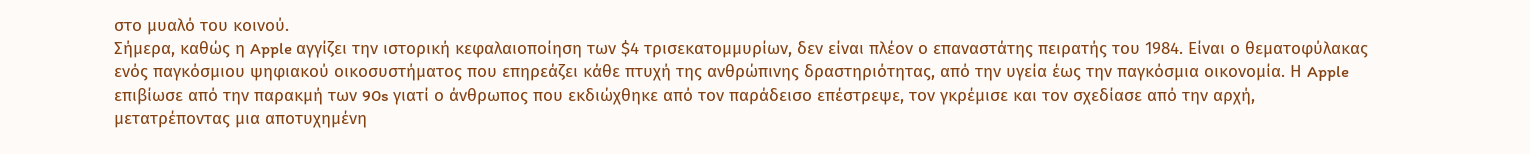στο μυαλό του κοινού.
Σήμερα, καθώς η Apple αγγίζει την ιστορική κεφαλαιοποίηση των $4 τρισεκατομμυρίων, δεν είναι πλέον ο επαναστάτης πειρατής του 1984. Είναι ο θεματοφύλακας ενός παγκόσμιου ψηφιακού οικοσυστήματος που επηρεάζει κάθε πτυχή της ανθρώπινης δραστηριότητας, από την υγεία έως την παγκόσμια οικονομία. Η Apple επιβίωσε από την παρακμή των 90s γιατί ο άνθρωπος που εκδιώχθηκε από τον παράδεισο επέστρεψε, τον γκρέμισε και τον σχεδίασε από την αρχή, μετατρέποντας μια αποτυχημένη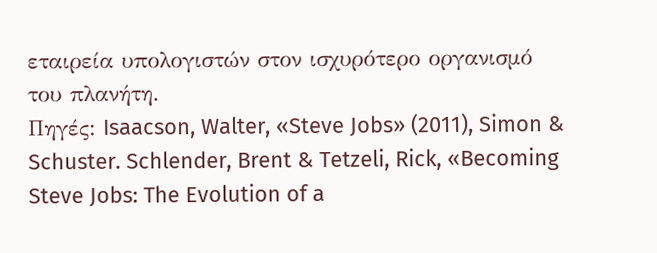εταιρεία υπολογιστών στον ισχυρότερο οργανισμό του πλανήτη.
Πηγές: Isaacson, Walter, «Steve Jobs» (2011), Simon & Schuster. Schlender, Brent & Tetzeli, Rick, «Becoming Steve Jobs: The Evolution of a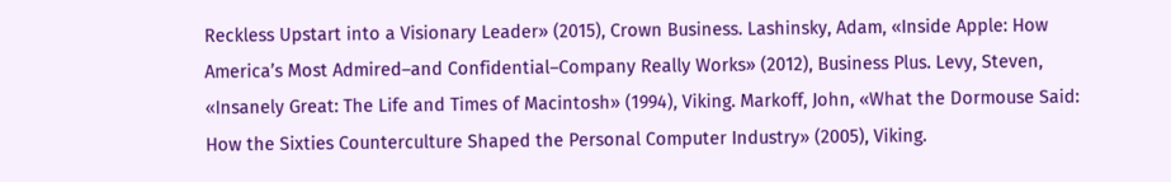Reckless Upstart into a Visionary Leader» (2015), Crown Business. Lashinsky, Adam, «Inside Apple: How America’s Most Admired–and Confidential–Company Really Works» (2012), Business Plus. Levy, Steven, «Insanely Great: The Life and Times of Macintosh» (1994), Viking. Markoff, John, «What the Dormouse Said: How the Sixties Counterculture Shaped the Personal Computer Industry» (2005), Viking.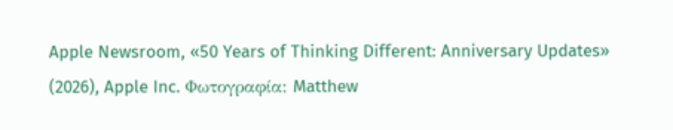Apple Newsroom, «50 Years of Thinking Different: Anniversary Updates» (2026), Apple Inc. Φωτογραφία: Matthew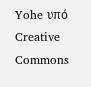Yohe υπό Creative Commons